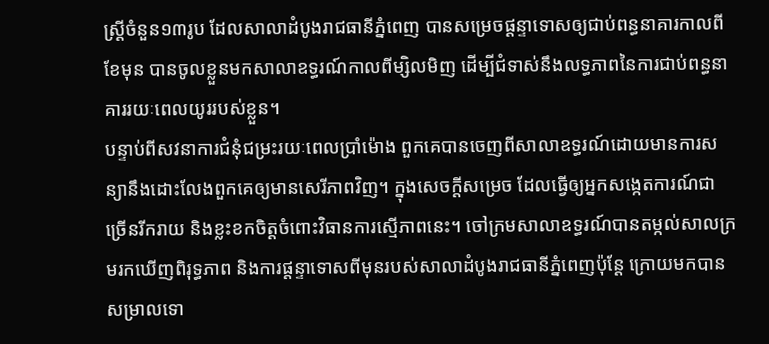ស្ត្រីចំនួន១៣រូប ដែលសាលាដំបូងរាជធានីភ្នំពេញ បានសម្រេចផ្ដន្ទាទោសឲ្យជាប់ពន្ធនាគារកាលពីខែមុន បានចូលខ្លួនមកសាលាឧទ្ធរណ៍កាលពីម្សិលមិញ ដើម្បីជំទាស់នឹងលទ្ធភាពនៃការជាប់ពន្ធនាគាររយៈពេលយូររបស់ខ្លួន។
បន្ទាប់ពីសវនាការជំនុំជម្រះរយៈពេលប្រាំម៉ោង ពួកគេបានចេញពីសាលាឧទ្ធរណ៍ដោយមានការសន្យានឹងដោះលែងពួកគេឲ្យមានសេរីភាពវិញ។ ក្នុងសេចក្ដីសម្រេច ដែលធ្វើឲ្យអ្នកសង្កេតការណ៍ជាច្រើនរីករាយ និងខ្លះខកចិត្តចំពោះវិធានការស្មើភាពនេះ។ ចៅក្រមសាលាឧទ្ធរណ៍បានតម្កល់សាលក្រមរកឃើញពិរុទ្ធភាព និងការផ្ដន្ទាទោសពីមុនរបស់សាលាដំបូងរាជធានីភ្នំពេញប៉ុន្ដែ ក្រោយមកបានសម្រាលទោ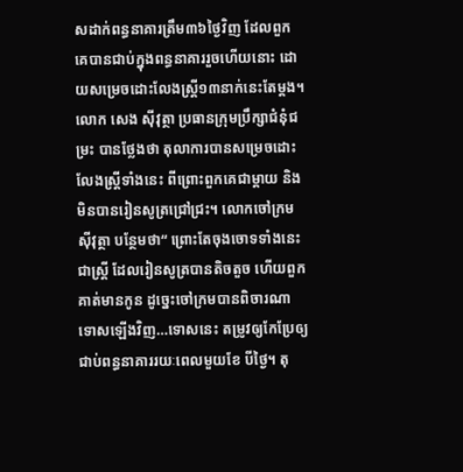សដាក់ពន្ធនាគារត្រឹម៣៦ថ្ងៃវិញ ដែលពួកគេបានជាប់ក្នុងពន្ធនាគាររួចហើយនោះ ដោយសម្រេចដោះលែងស្ត្រី១៣នាក់នេះតែម្តង។
លោក សេង ស៊ីវុត្ថា ប្រធានក្រុមប្រឹក្សាជំនុំជម្រះ បានថ្លែងថា តុលាការបានសម្រេចដោះលែងស្ត្រីទាំងនេះ ពីព្រោះពួកគេជាម្ដាយ និងមិនបានរៀនសូត្រជ្រៅជ្រះ។ លោកចៅក្រមស៊ីវុត្ថា បន្ថែមថា“ ព្រោះតែចុងចោទទាំងនេះជាស្ត្រី ដែលរៀនសូត្របានតិចតួច ហើយពួកគាត់មានកូន ដូច្នេះចៅក្រមបានពិចារណាទោសឡើងវិញ…ទោសនេះ តម្រូវឲ្យកែប្រែឲ្យជាប់ពន្ធនាគាររយៈពេលមួយខែ បីថ្ងៃ។ តុ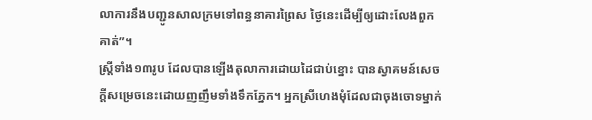លាការនឹងបញ្ជូនសាលក្រមទៅពន្ធនាគារព្រៃស ថ្ងៃនេះដើម្បីឲ្យដោះលែងពួកគាត់”។
ស្ត្រីទាំង១៣រូប ដែលបានឡើងតុលាការដោយដៃជាប់ខ្នោះ បានស្វាគមន៍សេចក្ដីសម្រេចនេះដោយញញឹមទាំងទឹកភ្នែក។ អ្នកស្រីហេងមុំដែលជាចុងចោទម្នាក់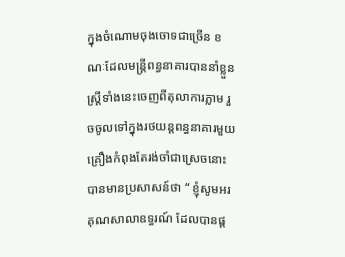ក្នុងចំណោមចុងចោទជាច្រើន ខណៈដែលមន្ត្រីពន្ធនាគារបាននាំខ្លួនស្ត្រីទាំងនេះចេញពីតុលាការភ្លាម រួចចូលទៅក្នុងរថយន្ដពន្ធនាគារមួយគ្រឿងកំពុងតែរង់ចាំជាស្រេចនោះបានមានប្រសាសន៍ថា “ ខ្ញុំសូមអរគុណសាលាឧទ្ធរណ៍ ដែលបានផ្ដ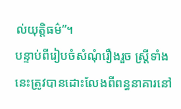ល់យុត្តិធម៌”។
បន្ទាប់ពីរៀបចំសំណុំរឿងរួច ស្ត្រីទាំងនេះត្រូវបានដោះលែងពីពន្ធនាគារនៅ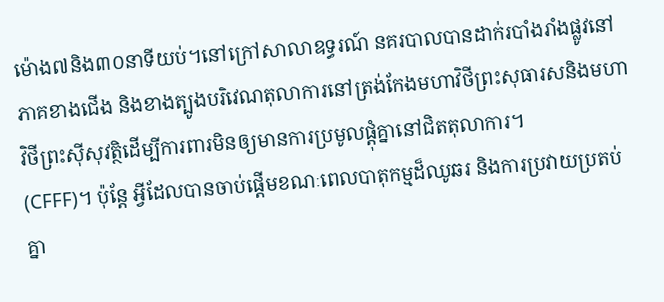ម៉ោង៧និង៣០នាទីយប់។នៅក្រៅសាលាឧទ្ធរណ៍ នគរបាលបានដាក់របាំងរាំងផ្លូវនៅភាគខាងជើង និងខាងត្បូងបរិវេណតុលាការនៅត្រង់កែងមហាវិថីព្រះសុធារសនិងមហាវិថីព្រះស៊ីសុវត្ថិដើម្បីការពារមិនឲ្យមានការប្រមូលផ្ដុំគ្នានៅជិតតុលាការ។
(CFFF)។ ប៉ុន្ដែ អ្វីដែលបានចាប់ផ្ដើមខណៈពេលបាតុកម្មដ៏ឈូឆរ និងការប្រវាយប្រតប់គ្នា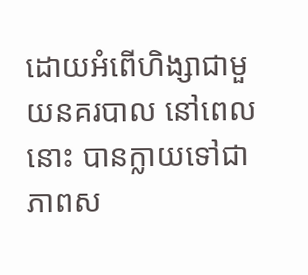ដោយអំពើហិង្សាជាមួយនគរបាល នៅពេលនោះ បានក្លាយទៅជាភាពស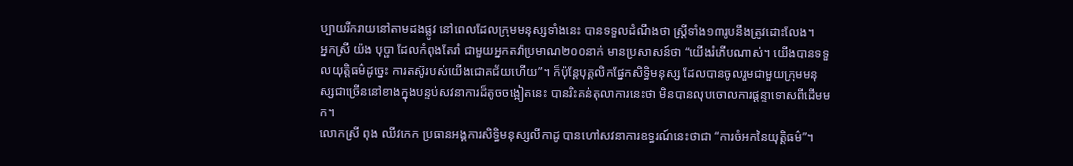ប្បាយរីករាយនៅតាមដងផ្លូវ នៅពេលដែលក្រុមមនុស្សទាំងនេះ បានទទួលដំណឹងថា ស្ត្រីទាំង១៣រូបនឹងត្រូវដោះលែង។
អ្នកស្រី យ៉ង បុប្ផា ដែលកំពុងតែរាំ ជាមួយអ្នកតវ៉ាប្រមាណ២០០នាក់ មានប្រសាសន៍ថា “យើងរំភើបណាស់។ យើងបានទទួលយុត្តិធម៌ដូច្នេះ ការតស៊ូរបស់យើងជោគជ័យហើយ”។ ក៏ប៉ុន្ដែបុគ្គលិកផ្នែកសិទ្ធិមនុស្ស ដែលបានចូលរួមជាមួយក្រុមមនុស្សជាច្រើននៅខាងក្នុងបន្ទប់សវនាការដ៏តូចចង្អៀតនេះ បានរិះគន់តុលាការនេះថា មិនបានលុបចោលការផ្តន្ទាទោសពីដើមមក។
លោកស្រី ពុង ឈីវកេក ប្រធានអង្គការសិទ្ធិមនុស្សលីកាដូ បានហៅសវនាការឧទ្ធរណ៍នេះថាជា “ការចំអកនៃយុត្តិធម៌”។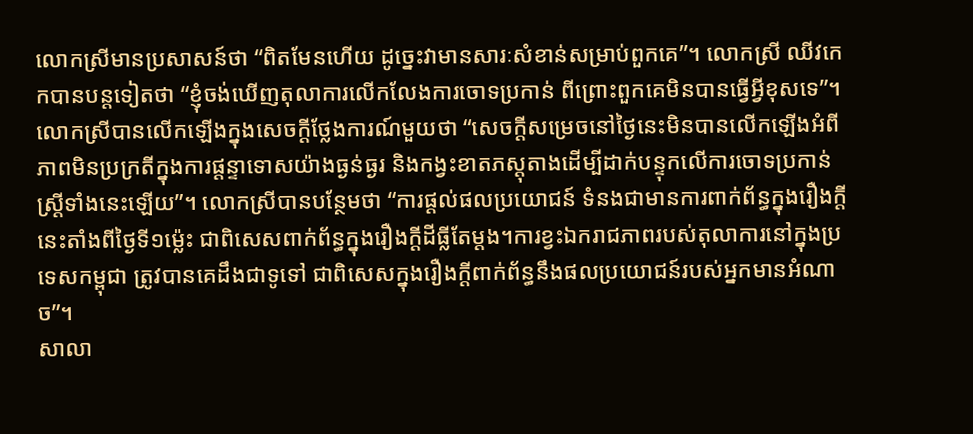លោកស្រីមានប្រសាសន៍ថា “ពិតមែនហើយ ដូច្នេះវាមានសារៈសំខាន់សម្រាប់ពួកគេ”។ លោកស្រី ឈីវកេកបានបន្តទៀតថា “ខ្ញុំចង់ឃើញតុលាការលើកលែងការចោទប្រកាន់ ពីព្រោះពួកគេមិនបានធ្វើអ្វីខុសទេ”។
លោកស្រីបានលើកឡើងក្នុងសេចក្ដីថ្លែងការណ៍មួយថា “សេចក្ដីសម្រេចនៅថ្ងៃនេះមិនបានលើកឡើងអំពីភាពមិនប្រក្រតីក្នុងការផ្តន្ទាទោសយ៉ាងធ្ងន់ធ្ងរ និងកង្វះខាតភស្ដុតាងដើម្បីដាក់បន្ទុកលើការចោទប្រកាន់ស្ត្រីទាំងនេះឡើយ”។ លោកស្រីបានបន្ថែមថា “ការផ្ដល់ផលប្រយោជន៍ ទំនងជាមានការពាក់ព័ន្ធក្នុងរឿងក្ដីនេះតាំងពីថ្ងៃទី១ម៉្លេះ ជាពិសេសពាក់ព័ន្ធក្នុងរឿងក្ដីដីធ្លីតែម្តង។ការខ្វះឯករាជភាពរបស់តុលាការនៅក្នុងប្រទេសកម្ពុជា ត្រូវបានគេដឹងជាទូទៅ ជាពិសេសក្នុងរឿងក្ដីពាក់ព័ន្ធនឹងផលប្រយោជន៍របស់អ្នកមានអំណាច”។
សាលា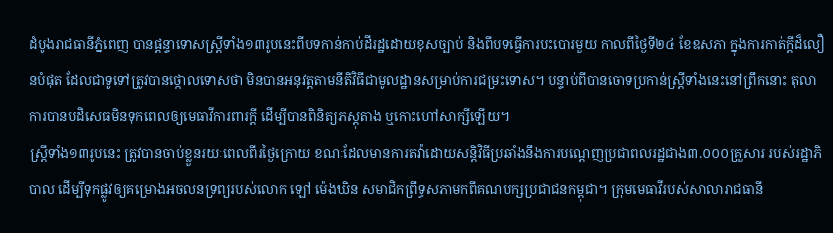ដំបូងរាជធានីភ្នំពេញ បានផ្ដន្ទាទោសស្ត្រីទាំង១៣រូបនេះពីបទកាន់កាប់ដីរដ្ឋដោយខុសច្បាប់ និងពីបទធ្វើការបះបោរមួយ កាលពីថ្ងៃទី២៤ ខែឧសភា ក្នុងការកាត់ក្ដីដ៏លឿនបំផុត ដែលជាទូទៅត្រូវបានថ្កោលទោសថា មិនបានអនុវត្តតាមនីតិវិធីជាមូលដ្ឋានសម្រាប់ការជម្រះទោស។ បន្ទាប់ពីបានចោទប្រកាន់ស្ត្រីទាំងនេះនៅព្រឹកនោះ តុលាការបានបដិសេធមិនទុកពេលឲ្យមេធាវីការពារក្ដី ដើម្បីបានពិនិត្យភស្ដុតាង ឬកោះហៅសាក្សីឡើយ។
ស្ត្រីទាំង១៣រូបនេះ ត្រូវបានចាប់ខ្លួនរយៈពេលពីរថ្ងៃក្រោយ ខណៈដែលមានការតវ៉ាដោយសន្ដិវិធីប្រឆាំងនឹងការបណ្ដេញប្រជាពលរដ្ឋជាង៣.០០០គ្រួសារ របស់រដ្ឋាភិបាល ដើម្បីទុកផ្លូវឲ្យគម្រោងអចលនទ្រព្យរបស់លោក ឡៅ ម៉េងឃិន សមាជិកព្រឹទ្ធសភាមកពីគណបក្សប្រជាជនកម្ពុជា។ ក្រុមមេធាវីរបស់សាលារាជធានី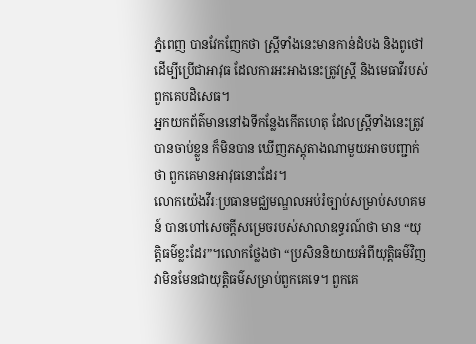ភ្នំពេញ បានវែកញែកថា ស្ត្រីទាំងនេះមានកាន់ដំបង និងពូថៅ ដើម្បីប្រើជាអាវុធ ដែលការអះអាងនេះត្រូវស្ត្រី និងមេធាវីរបស់ពួកគេបដិសេធ។
អ្នកយកព័ត៌មាននៅឯទីកន្លែងកើតហេតុ ដែលស្ត្រីទាំងនេះត្រូវបានចាប់ខ្លួន ក៏មិនបាន ឃើញភស្ដុតាងណាមួយអាចបញ្ជាក់ថា ពួកគេមានអាវុធនោះដែរ។
លោកយ៉េងវីរៈប្រធានមជ្ឈមណ្ឌលអប់រំច្បាប់សម្រាប់សហគមន៍ បានហៅសេចក្ដីសម្រេចរបស់សាលាឧទ្ធរណ៍ថា មាន “យុត្តិធម៌ខ្លះដែរ”។លោកថ្លែងថា “ប្រសិននិយាយអំពីយុត្តិធម៌វិញ វាមិនមែនជាយុត្តិធម៌សម្រាប់ពួកគេទេ។ ពួកគេ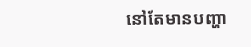នៅតែមានបញ្ហា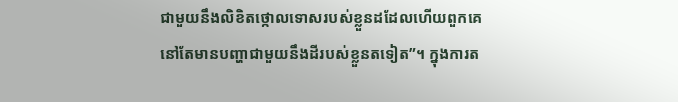ជាមួយនឹងលិខិតថ្កោលទោសរបស់ខ្លួនដដែលហើយពួកគេនៅតែមានបញ្ហាជាមួយនឹងដីរបស់ខ្លួនតទៀត”។ ក្នុងការត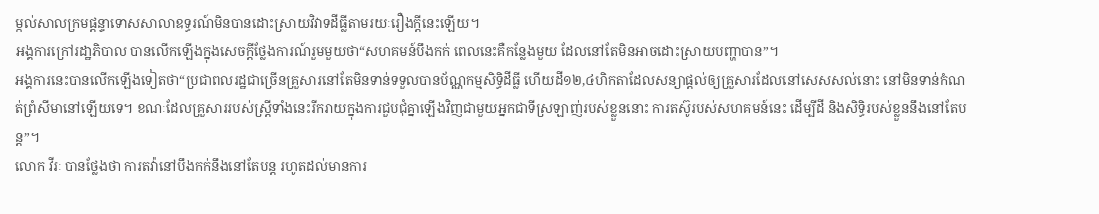ម្កល់សាលក្រមផ្តន្ទាទោសសាលាឧទ្ធរណ៍មិនបានដោះស្រាយវិវាទដីធ្លីតាមរយៈរឿងក្ដីនេះឡើយ។
អង្គការក្រៅរដា្ឋភិបាល បានលើកឡើងក្នុងសេចក្ដីថ្លែងការណ៍រួមមួយថា“សហគមន៍បឹងកក់ ពេលនេះគឺកន្លែងមួយ ដែលនៅតែមិនអាចដោះស្រាយបញ្ហាបាន”។
អង្គការនេះបានលើកឡើងទៀតថា“ប្រជាពលរដ្ឋជាច្រើនគ្រួសារនៅតែមិនទាន់ទទួលបានប័ណ្ណកម្មសិទ្ធិដីធ្លី ហើយដី១២,៤ហិកតាដែលសន្យាផ្ដល់ឲ្យគ្រួសារដែលនៅសេសសល់នោះ នៅមិនទាន់កំណត់ព្រំសីមានៅឡើយទេ។ ខណៈដែលគ្រួសាររបស់ស្ត្រីទាំងនេះរីករាយក្នុងការជួបជុំគ្នាឡើងវិញជាមួយអ្នកជាទីស្រឡាញ់របស់ខ្លួននោះ ការតស៊ូរបស់សហគមន៍នេះ ដើម្បីដី និងសិទ្ធិរបស់ខ្លួននឹងនៅតែបន្ដ”។
លោក វីរៈ បានថ្លែងថា ការតវ៉ានៅបឹងកក់នឹងនៅតែបន្ដ រហូតដល់មានការ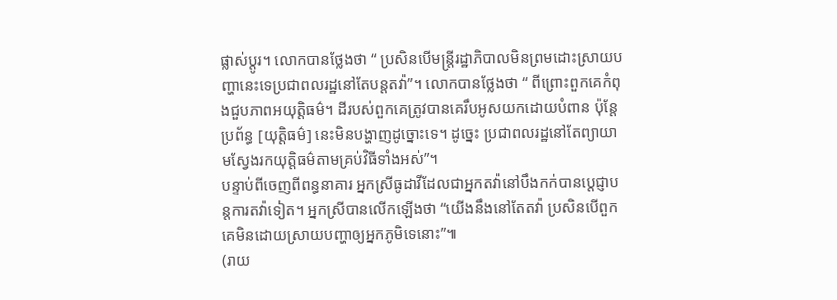ផ្លាស់ប្ដូរ។ លោកបានថ្លែងថា “ ប្រសិនបើមន្ត្រីរដ្ឋាភិបាលមិនព្រមដោះស្រាយបញ្ហានេះទេប្រជាពលរដ្ឋនៅតែបន្ដតវ៉ា”។ លោកបានថ្លែងថា “ ពីព្រោះពួកគេកំពុងជួបភាពអយុត្តិធម៌។ ដីរបស់ពួកគេត្រូវបានគេរឹបអូសយកដោយបំពាន ប៉ុន្ដែ ប្រព័ន្ធ [យុត្តិធម៌] នេះមិនបង្ហាញដូច្នោះទេ។ ដូច្នេះ ប្រជាពលរដ្ឋនៅតែព្យាយាមស្វែងរកយុត្តិធម៌តាមគ្រប់វិធីទាំងអស់”។
បន្ទាប់ពីចេញពីពន្ធនាគារ អ្នកស្រីធូដាវីដែលជាអ្នកតវ៉ានៅបឹងកក់បានប្ដេជ្ញាបន្ដការតវ៉ាទៀត។ អ្នកស្រីបានលើកឡើងថា “យើងនឹងនៅតែតវ៉ា ប្រសិនបើពួកគេមិនដោយស្រាយបញ្ហាឲ្យអ្នកភូមិទេនោះ”៕
(រាយ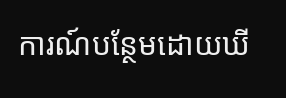ការណ៍បន្ថែមដោយឃី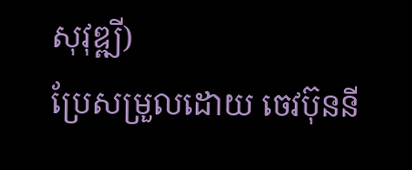សុវុឌ្ឍី)
ប្រែសម្រួលដោយ ចេវប៊ុននី